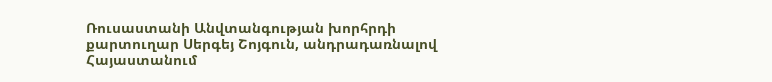Ռուսաստանի Անվտանգության խորհրդի քարտուղար Սերգեյ Շոյգուն, անդրադառնալով Հայաստանում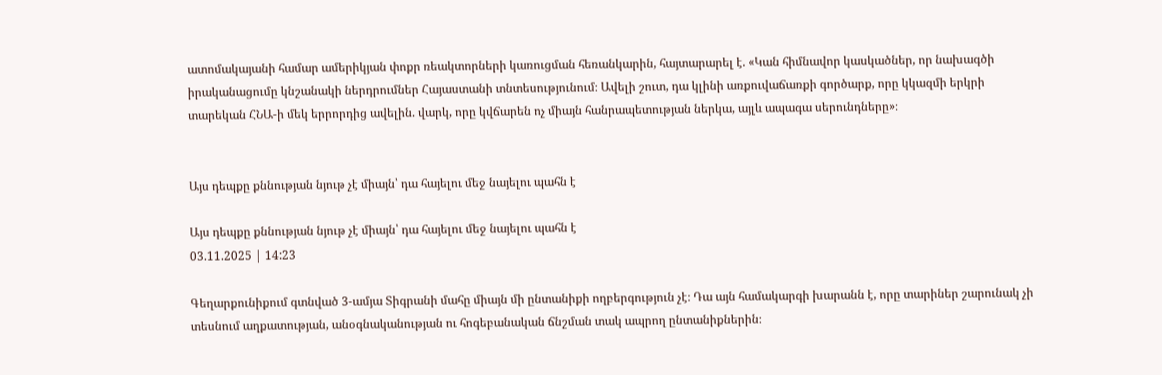ատոմակայանի համար ամերիկյան փոքր ռեակտորների կառուցման հեռանկարին, հայտարարել է. «Կան հիմնավոր կասկածներ, որ նախագծի իրականացումը կնշանակի ներդրումներ Հայաստանի տնտեսությունում։ Ավելի շուտ, դա կլինի առքուվաճառքի գործարք, որը կկազմի երկրի տարեկան ՀՆԱ-ի մեկ երրորդից ավելին. վարկ, որը կվճարեն ոչ միայն հանրապետության ներկա, այլև ապագա սերունդները»։


Այս դեպքը քննության նյութ չէ միայն՝ դա հայելու մեջ նայելու պահն է

Այս դեպքը քննության նյութ չէ միայն՝ դա հայելու մեջ նայելու պահն է
03.11.2025 | 14:23

Գեղարքունիքում գտնված 3-ամյա Տիգրանի մահը միայն մի ընտանիքի ողբերգություն չէ։ Դա այն համակարգի խարանն է, որը տարիներ շարունակ չի տեսնում աղքատության, անօգնականության ու հոգեբանական ճնշման տակ ապրող ընտանիքներին։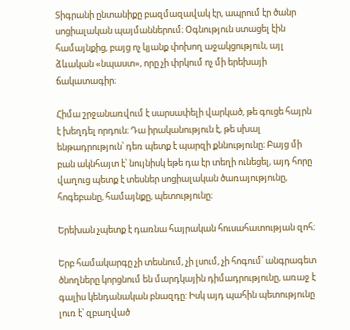Տիգրանի ընտանիքը բազմազավակ էր, ապրում էր ծանր սոցիալական պայմաններում։ Օգնություն ստացել էին համայնքից, բայց ոչ կյանք փոխող աջակցություն, այլ ձևական «նպաստ», որը չի փրկում ոչ մի երեխայի ճակատագիր։

Հիմա շրջանառվում է սարսափելի վարկած, թե գուցե հայրն է խեղդել որդուն։ Դա իրականություն է, թե սխալ ենթադրություն՝ դեռ պետք է պարզի քննությունը։ Բայց մի բան ակնհայտ է՝ նույնիսկ եթե դա էր տեղի ունեցել, այդ հորը վաղուց պետք է տեսներ սոցիալական ծառայությունը, հոգեբանը, համայնքը, պետությունը։

Երեխան չպետք է դառնա հայրական հուսահատության զոհ։

Երբ համակարգը չի տեսնում, չի լսում, չի հոգում՝ անգրագետ ծնողները կորցնում են մարդկային դիմադրությունը, առաջ է գալիս կենդանական բնազդը: Իսկ այդ պահին պետությունը լուռ է՝ զբաղված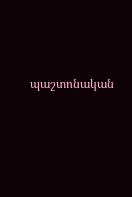պաշտոնական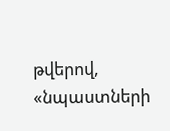թվերով, «նպաստների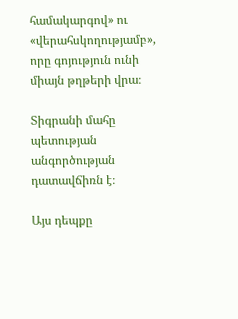համակարգով» ու «վերահսկողությամբ», որը գոյություն ունի միայն թղթերի վրա։

Տիգրանի մահը պետության անգործության դատավճիռն է։

Այս դեպքը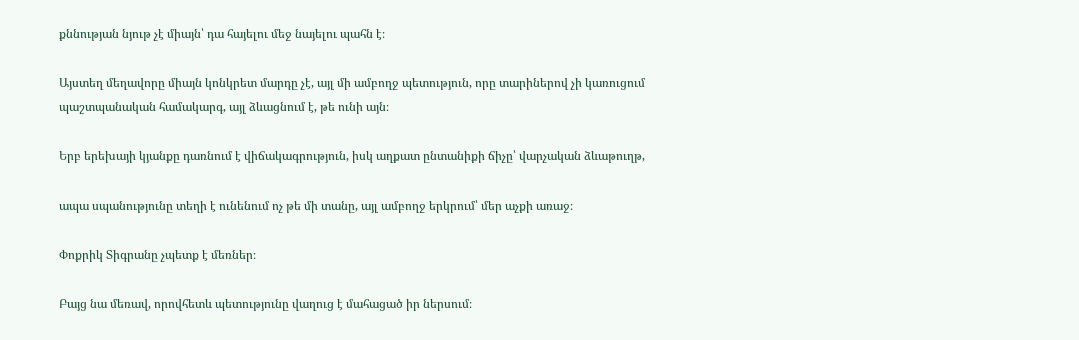քննության նյութ չէ միայն՝ դա հայելու մեջ նայելու պահն է։

Այստեղ մեղավորը միայն կոնկրետ մարդը չէ, այլ մի ամբողջ պետություն, որը տարիներով չի կառուցում պաշտպանական համակարգ, այլ ձևացնում է, թե ունի այն։

Երբ երեխայի կյանքը դառնում է վիճակագրություն, իսկ աղքատ ընտանիքի ճիչը՝ վարչական ձևաթուղթ,

ապա սպանությունը տեղի է ունենում ոչ թե մի տանը, այլ ամբողջ երկրում՝ մեր աչքի առաջ։

Փոքրիկ Տիգրանը չպետք է մեռներ։

Բայց նա մեռավ, որովհետև պետությունը վաղուց է մահացած իր ներսում։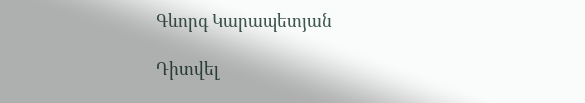Գևորգ Կարապետյան

Դիտվել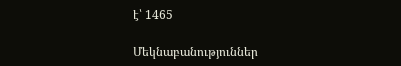է՝ 1465

Մեկնաբանություններ